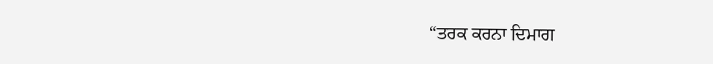“ਤਰਕ ਕਰਨਾ ਦਿਮਾਗ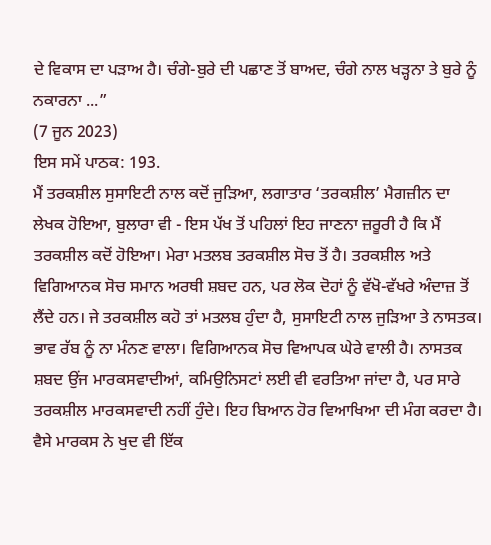ਦੇ ਵਿਕਾਸ ਦਾ ਪੜਾਅ ਹੈ। ਚੰਗੇ-ਬੁਰੇ ਦੀ ਪਛਾਣ ਤੋਂ ਬਾਅਦ, ਚੰਗੇ ਨਾਲ ਖੜ੍ਹਨਾ ਤੇ ਬੁਰੇ ਨੂੰ ਨਕਾਰਨਾ ...”
(7 ਜੂਨ 2023)
ਇਸ ਸਮੇਂ ਪਾਠਕ: 193.
ਮੈਂ ਤਰਕਸ਼ੀਲ ਸੁਸਾਇਟੀ ਨਾਲ ਕਦੋਂ ਜੁੜਿਆ, ਲਗਾਤਾਰ ‘ਤਰਕਸ਼ੀਲ’ ਮੈਗਜ਼ੀਨ ਦਾ ਲੇਖਕ ਹੋਇਆ, ਬੁਲਾਰਾ ਵੀ - ਇਸ ਪੱਖ ਤੋਂ ਪਹਿਲਾਂ ਇਹ ਜਾਣਨਾ ਜ਼ਰੂਰੀ ਹੈ ਕਿ ਮੈਂ ਤਰਕਸ਼ੀਲ ਕਦੋਂ ਹੋਇਆ। ਮੇਰਾ ਮਤਲਬ ਤਰਕਸ਼ੀਲ ਸੋਚ ਤੋਂ ਹੈ। ਤਰਕਸ਼ੀਲ ਅਤੇ ਵਿਗਿਆਨਕ ਸੋਚ ਸਮਾਨ ਅਰਥੀ ਸ਼ਬਦ ਹਨ, ਪਰ ਲੋਕ ਦੋਹਾਂ ਨੂੰ ਵੱਖੋ-ਵੱਖਰੇ ਅੰਦਾਜ਼ ਤੋਂ ਲੈਂਦੇ ਹਨ। ਜੇ ਤਰਕਸ਼ੀਲ ਕਹੋ ਤਾਂ ਮਤਲਬ ਹੁੰਦਾ ਹੈ, ਸੁਸਾਇਟੀ ਨਾਲ ਜੁੜਿਆ ਤੇ ਨਾਸਤਕ। ਭਾਵ ਰੱਬ ਨੂੰ ਨਾ ਮੰਨਣ ਵਾਲਾ। ਵਿਗਿਆਨਕ ਸੋਚ ਵਿਆਪਕ ਘੇਰੇ ਵਾਲੀ ਹੈ। ਨਾਸਤਕ ਸ਼ਬਦ ਉਂਜ ਮਾਰਕਸਵਾਦੀਆਂ, ਕਮਿਉਨਿਸਟਾਂ ਲਈ ਵੀ ਵਰਤਿਆ ਜਾਂਦਾ ਹੈ, ਪਰ ਸਾਰੇ ਤਰਕਸ਼ੀਲ ਮਾਰਕਸਵਾਦੀ ਨਹੀਂ ਹੁੰਦੇ। ਇਹ ਬਿਆਨ ਹੋਰ ਵਿਆਖਿਆ ਦੀ ਮੰਗ ਕਰਦਾ ਹੈ। ਵੈਸੇ ਮਾਰਕਸ ਨੇ ਖੁਦ ਵੀ ਇੱਕ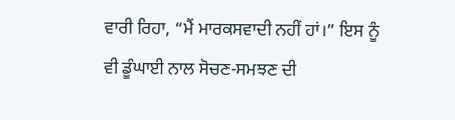ਵਾਰੀ ਰਿਹਾ, “ਮੈਂ ਮਾਰਕਸਵਾਦੀ ਨਹੀਂ ਹਾਂ।” ਇਸ ਨੂੰ ਵੀ ਡੂੰਘਾਈ ਨਾਲ ਸੋਚਣ-ਸਮਝਣ ਦੀ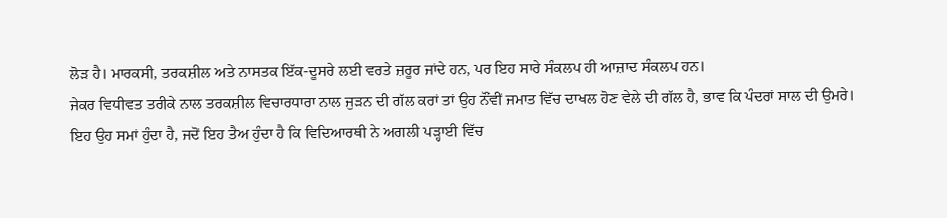ਲੋੜ ਹੈ। ਮਾਰਕਸੀ, ਤਰਕਸ਼ੀਲ ਅਤੇ ਨਾਸਤਕ ਇੱਕ-ਦੂਸਰੇ ਲਈ ਵਰਤੇ ਜ਼ਰੂਰ ਜਾਂਦੇ ਹਨ, ਪਰ ਇਹ ਸਾਰੇ ਸੰਕਲਪ ਹੀ ਆਜ਼ਾਦ ਸੰਕਲਪ ਹਨ।
ਜੇਕਰ ਵਿਧੀਵਤ ਤਰੀਕੇ ਨਾਲ ਤਰਕਸ਼ੀਲ ਵਿਚਾਰਧਾਰਾ ਨਾਲ ਜੁੜਨ ਦੀ ਗੱਲ ਕਰਾਂ ਤਾਂ ਉਹ ਨੌਂਵੀਂ ਜਮਾਤ ਵਿੱਚ ਦਾਖਲ ਹੋਣ ਵੇਲੇ ਦੀ ਗੱਲ ਹੈ, ਭਾਵ ਕਿ ਪੰਦਰਾਂ ਸਾਲ ਦੀ ਉਮਰੇ। ਇਹ ਉਹ ਸਮਾਂ ਹੁੰਦਾ ਹੈ, ਜਦੋਂ ਇਹ ਤੈਅ ਹੁੰਦਾ ਹੈ ਕਿ ਵਿਦਿਆਰਥੀ ਨੇ ਅਗਲੀ ਪੜ੍ਹਾਈ ਵਿੱਚ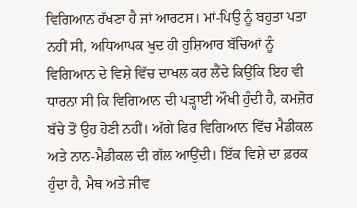ਵਿਗਿਆਨ ਰੱਖਣਾ ਹੈ ਜਾਂ ਆਰਟਸ। ਮਾਂ-ਪਿਉ ਨੂੰ ਬਹੁਤਾ ਪਤਾ ਨਹੀਂ ਸੀ, ਅਧਿਆਪਕ ਖੁਦ ਹੀ ਹੁਸ਼ਿਆਰ ਬੱਚਿਆਂ ਨੂੰ ਵਿਗਿਆਨ ਦੇ ਵਿਸ਼ੇ ਵਿੱਚ ਦਾਖਲ ਕਰ ਲੈਂਦੇ ਕਿਉਂਕਿ ਇਹ ਵੀ ਧਾਰਨਾ ਸੀ ਕਿ ਵਿਗਿਆਨ ਦੀ ਪੜ੍ਹਾਈ ਔਖੀ ਹੁੰਦੀ ਹੈ, ਕਮਜ਼ੋਰ ਬੱਚੇ ਤੋਂ ਉਹ ਹੋਣੀ ਨਹੀਂ। ਅੱਗੇ ਫਿਰ ਵਿਗਿਆਨ ਵਿੱਚ ਮੈਡੀਕਲ ਅਤੇ ਨਾਨ-ਮੈਡੀਕਲ ਦੀ ਗੱਲ ਆਉਂਦੀ। ਇੱਕ ਵਿਸ਼ੇ ਦਾ ਫ਼ਰਕ ਹੁੰਦਾ ਹੈ, ਮੈਥ ਅਤੇ ਜੀਵ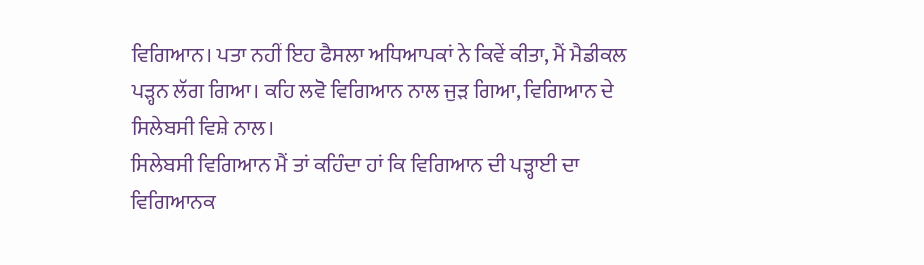ਵਿਗਿਆਨ। ਪਤਾ ਨਹੀਂ ਇਹ ਫੈਸਲਾ ਅਧਿਆਪਕਾਂ ਨੇ ਕਿਵੇਂ ਕੀਤਾ, ਮੈਂ ਮੈਡੀਕਲ ਪੜ੍ਹਨ ਲੱਗ ਗਿਆ। ਕਹਿ ਲਵੋ ਵਿਗਿਆਨ ਨਾਲ ਜੁੜ ਗਿਆ, ਵਿਗਿਆਨ ਦੇ ਸਿਲੇਬਸੀ ਵਿਸ਼ੇ ਨਾਲ।
ਸਿਲੇਬਸੀ ਵਿਗਿਆਨ ਮੈਂ ਤਾਂ ਕਹਿੰਦਾ ਹਾਂ ਕਿ ਵਿਗਿਆਨ ਦੀ ਪੜ੍ਹਾਈ ਦਾ ਵਿਗਿਆਨਕ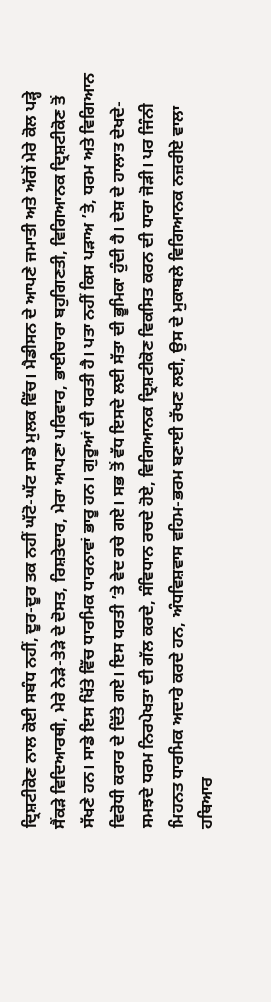ਦ੍ਰਿਸ਼ਟੀਕੋਣ ਨਾਲ ਕੋਈ ਸਬੰਧ ਨਹੀਂ, ਦੂਰ-ਦੂਰ ਤਕ ਨਹੀਂ ਘੱਟੋ-ਘੱਟ ਸਾਡੇ ਮੁਲਕ ਵਿੱਚ। ਮੈਡੀਸਨ ਦੇ ਆਪਣੇ ਜਮਾਤੀ ਅਤੇ ਅੱਗੋਂ ਮੇਰੇ ਕੋਲ ਪੜ੍ਹੇ ਸੈਂਕੜੇ ਵਿਦਿਆਰਥੀ, ਮੇਰੇ ਨੇੜੇ-ਤੇੜੇ ਦੇ ਦੋਸਤ, ਰਿਸ਼ਤੇਦਾਰ, ਮੇਰਾ ਆਪਣਾ ਪਰਿਵਾਰ, ਭਾਈਚਾਰਾ ਬਹੁਗਿਣਤੀ, ਵਿਗਿਆਨਕ ਦ੍ਰਿਸ਼ਟੀਕੋਣ ਤੋਂ ਸੱਖਣੇ ਹਨ। ਸਾਡੇ ਇਸ ਖਿੱਤੇ ਵਿੱਚ ਧਾਰਮਿਕ ਧਾਰਨਾਵਾਂ ਭਾਰੂ ਹਨ। ਗੁਰੂਆਂ ਦੀ ਧਰਤੀ ਹੈ। ਪਤਾ ਨਹੀਂ ਕਿਸ ਪੜਾਅ ’ਤੇ, ਧਰਮ ਅਤੇ ਵਿਗਿਆਨ ਵਿਰੋਧੀ ਕਰਾਰ ਦੇ ਦਿੱਤੇ ਗਏ। ਇਸ ਧਰਤੀ ’ਤੇ ਵੇਦ ਰਚੇ ਗਏ। ਸਭ ਤੋਂ ਵੱਧ ਇਸਦੇ ਲਈ ਸੱਤਾ ਦੀ ਭੂਮਿਕਾ ਹੁੰਦੀ ਹੈ। ਦੇਸ਼ ਦੇ ਹਾਲਾਤ ਦੇਖਦੇ-ਸਮਝਦੇ ਧਰਮ ਨਿਰਪੇਖਤਾ ਦੀ ਗੱਲ ਕਰਦੇ, ਸੰਵਿਧਾਨ ਰਚਦੇ ਹੋਏ, ਵਿਗਿਆਨਕ ਦ੍ਰਿਸ਼ਟੀਕੋਣ ਵਿਕਸਿਤ ਕਰਨ ਦੀ ਧਾਰਾ ਜੋੜੀ। ਪਰ ਜਿੰਨੀ ਮਿਹਨਤ ਧਾਰਮਿਕ ਅਦਾਰੇ ਕਰਦੇ ਹਨ, ਅੰਧਵਿਸ਼ਵਾਸ ਵਹਿਮ-ਭਰਮ ਬਣਾਈ ਰੱਖਣ ਲਈ, ਉਸ ਦੇ ਮੁਕਾਬਲੇ ਵਿਗਿਆਨਕ ਨਜ਼ਰੀਏ ਵਾਲਾ ਹਥਿਆਰ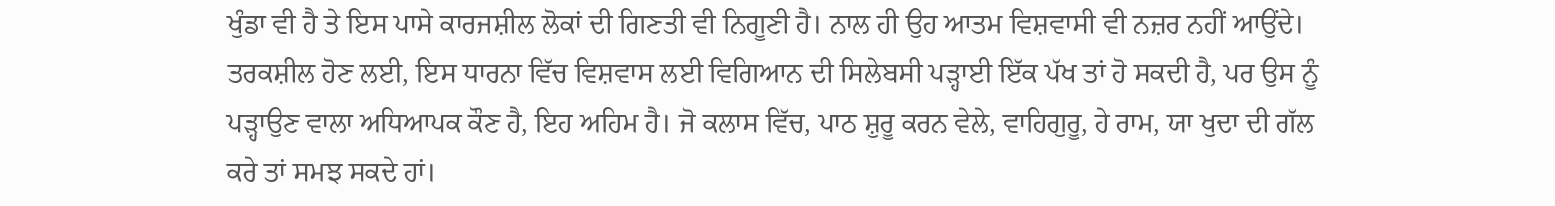ਖੁੰਡਾ ਵੀ ਹੈ ਤੇ ਇਸ ਪਾਸੇ ਕਾਰਜਸ਼ੀਲ ਲੋਕਾਂ ਦੀ ਗਿਣਤੀ ਵੀ ਨਿਗੂਣੀ ਹੈ। ਨਾਲ ਹੀ ਉਹ ਆਤਮ ਵਿਸ਼ਵਾਸੀ ਵੀ ਨਜ਼ਰ ਨਹੀਂ ਆਉਂਦੇ।
ਤਰਕਸ਼ੀਲ ਹੋਣ ਲਈ, ਇਸ ਧਾਰਨਾ ਵਿੱਚ ਵਿਸ਼ਵਾਸ ਲਈ ਵਿਗਿਆਨ ਦੀ ਸਿਲੇਬਸੀ ਪੜ੍ਹਾਈ ਇੱਕ ਪੱਖ ਤਾਂ ਹੋ ਸਕਦੀ ਹੈ, ਪਰ ਉਸ ਨੂੰ ਪੜ੍ਹਾਉਣ ਵਾਲਾ ਅਧਿਆਪਕ ਕੌਣ ਹੈ, ਇਹ ਅਹਿਮ ਹੈ। ਜੋ ਕਲਾਸ ਵਿੱਚ, ਪਾਠ ਸ਼ੁਰੂ ਕਰਨ ਵੇਲੇ, ਵਾਹਿਗੁਰੂ, ਹੇ ਰਾਮ, ਯਾ ਖੁਦਾ ਦੀ ਗੱਲ ਕਰੇ ਤਾਂ ਸਮਝ ਸਕਦੇ ਹਾਂ।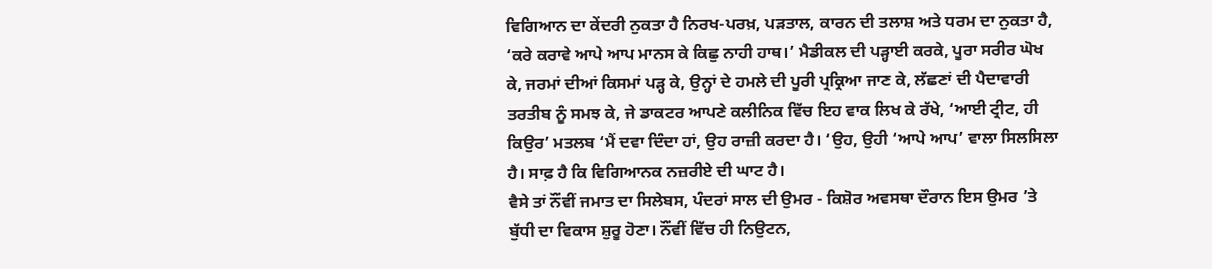ਵਿਗਿਆਨ ਦਾ ਕੇਂਦਰੀ ਨੁਕਤਾ ਹੈ ਨਿਰਖ-ਪਰਖ਼, ਪੜਤਾਲ, ਕਾਰਨ ਦੀ ਤਲਾਸ਼ ਅਤੇ ਧਰਮ ਦਾ ਨੁਕਤਾ ਹੈ, ‘ਕਰੇ ਕਰਾਵੇ ਆਪੇ ਆਪ ਮਾਨਸ ਕੇ ਕਿਛੁ ਨਾਹੀ ਹਾਥ।’ ਮੈਡੀਕਲ ਦੀ ਪੜ੍ਹਾਈ ਕਰਕੇ, ਪੂਰਾ ਸਰੀਰ ਘੋਖ ਕੇ, ਜਰਮਾਂ ਦੀਆਂ ਕਿਸਮਾਂ ਪੜ੍ਹ ਕੇ, ਉਨ੍ਹਾਂ ਦੇ ਹਮਲੇ ਦੀ ਪੂਰੀ ਪ੍ਰਕ੍ਰਿਆ ਜਾਣ ਕੇ, ਲੱਛਣਾਂ ਦੀ ਪੈਦਾਵਾਰੀ ਤਰਤੀਬ ਨੂੰ ਸਮਝ ਕੇ, ਜੇ ਡਾਕਟਰ ਆਪਣੇ ਕਲੀਨਿਕ ਵਿੱਚ ਇਹ ਵਾਕ ਲਿਖ ਕੇ ਰੱਖੇ, ‘ਆਈ ਟ੍ਰੀਟ, ਹੀ ਕਿਉਰ’ ਮਤਲਬ ‘ਮੈਂ ਦਵਾ ਦਿੰਦਾ ਹਾਂ, ਉਹ ਰਾਜ਼ੀ ਕਰਦਾ ਹੈ। ‘ਉਹ, ਉਹੀ ‘ਆਪੇ ਆਪ’ ਵਾਲਾ ਸਿਲਸਿਲਾ ਹੈ। ਸਾਫ਼ ਹੈ ਕਿ ਵਿਗਿਆਨਕ ਨਜ਼ਰੀਏ ਦੀ ਘਾਟ ਹੈ।
ਵੈਸੇ ਤਾਂ ਨੌਂਵੀਂ ਜਮਾਤ ਦਾ ਸਿਲੇਬਸ, ਪੰਦਰਾਂ ਸਾਲ ਦੀ ਉਮਰ - ਕਿਸ਼ੋਰ ਅਵਸਥਾ ਦੌਰਾਨ ਇਸ ਉਮਰ ’ਤੇ ਬੁੱਧੀ ਦਾ ਵਿਕਾਸ ਸ਼ੁਰੂ ਹੋਣਾ। ਨੌਂਵੀਂ ਵਿੱਚ ਹੀ ਨਿਉਟਨ,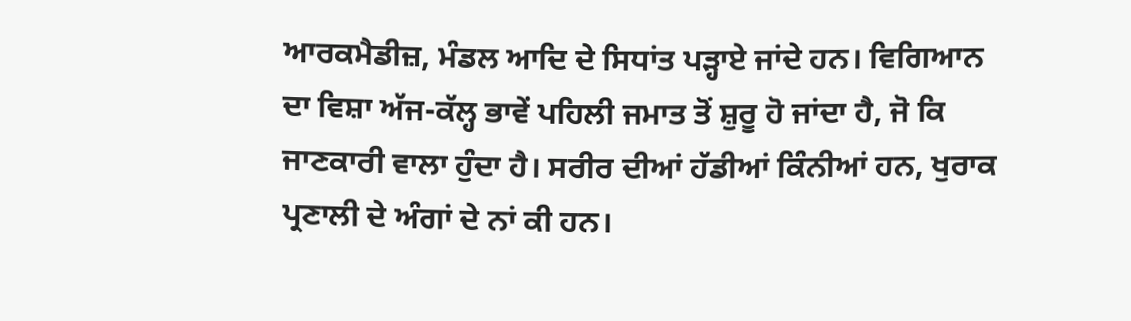ਆਰਕਮੈਡੀਜ਼, ਮੰਡਲ ਆਦਿ ਦੇ ਸਿਧਾਂਤ ਪੜ੍ਹਾਏ ਜਾਂਦੇ ਹਨ। ਵਿਗਿਆਨ ਦਾ ਵਿਸ਼ਾ ਅੱਜ-ਕੱਲ੍ਹ ਭਾਵੇਂ ਪਹਿਲੀ ਜਮਾਤ ਤੋਂ ਸ਼ੁਰੂ ਹੋ ਜਾਂਦਾ ਹੈ, ਜੋ ਕਿ ਜਾਣਕਾਰੀ ਵਾਲਾ ਹੁੰਦਾ ਹੈ। ਸਰੀਰ ਦੀਆਂ ਹੱਡੀਆਂ ਕਿੰਨੀਆਂ ਹਨ, ਖੁਰਾਕ ਪ੍ਰਣਾਲੀ ਦੇ ਅੰਗਾਂ ਦੇ ਨਾਂ ਕੀ ਹਨ।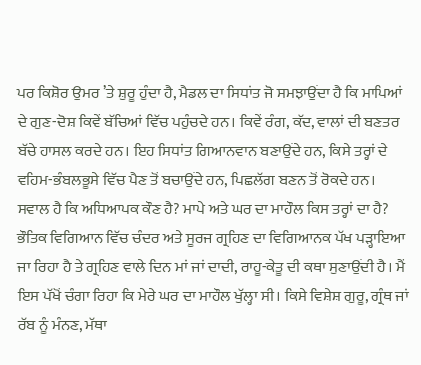ਪਰ ਕਿਸ਼ੋਰ ਉਮਰ ’ਤੇ ਸ਼ੁਰੂ ਹੁੰਦਾ ਹੈ, ਮੈਡਲ ਦਾ ਸਿਧਾਂਤ ਜੋ ਸਮਝਾਉਂਦਾ ਹੈ ਕਿ ਮਾਪਿਆਂ ਦੇ ਗੁਣ-ਦੋਸ਼ ਕਿਵੇਂ ਬੱਚਿਆਂ ਵਿੱਚ ਪਹੁੰਚਦੇ ਹਨ। ਕਿਵੇਂ ਰੰਗ, ਕੱਦ, ਵਾਲਾਂ ਦੀ ਬਣਤਰ ਬੱਚੇ ਹਾਸਲ ਕਰਦੇ ਹਨ। ਇਹ ਸਿਧਾਂਤ ਗਿਆਨਵਾਨ ਬਣਾਉਂਦੇ ਹਨ, ਕਿਸੇ ਤਰ੍ਹਾਂ ਦੇ ਵਹਿਮ-ਭੰਬਲਭੂਸੇ ਵਿੱਚ ਪੈਣ ਤੋਂ ਬਚਾਉਂਦੇ ਹਨ, ਪਿਛਲੱਗ ਬਣਨ ਤੋਂ ਰੋਕਦੇ ਹਨ।
ਸਵਾਲ ਹੈ ਕਿ ਅਧਿਆਪਕ ਕੌਣ ਹੈ? ਮਾਪੇ ਅਤੇ ਘਰ ਦਾ ਮਾਹੌਲ ਕਿਸ ਤਰ੍ਹਾਂ ਦਾ ਹੈ? ਭੌਤਿਕ ਵਿਗਿਆਨ ਵਿੱਚ ਚੰਦਰ ਅਤੇ ਸੂਰਜ ਗ੍ਰਹਿਣ ਦਾ ਵਿਗਿਆਨਕ ਪੱਖ ਪੜ੍ਹਾਇਆ ਜਾ ਰਿਹਾ ਹੈ ਤੇ ਗ੍ਰਹਿਣ ਵਾਲੇ ਦਿਨ ਮਾਂ ਜਾਂ ਦਾਦੀ, ਰਾਹੂ-ਕੇਤੂ ਦੀ ਕਥਾ ਸੁਣਾਉਂਦੀ ਹੈ। ਮੈਂ ਇਸ ਪੱਖੋਂ ਚੰਗਾ ਰਿਹਾ ਕਿ ਮੇਰੇ ਘਰ ਦਾ ਮਾਹੌਲ ਖੁੱਲ੍ਹਾ ਸੀ। ਕਿਸੇ ਵਿਸ਼ੇਸ਼ ਗੁਰੂ, ਗ੍ਰੰਥ ਜਾਂ ਰੱਬ ਨੂੰ ਮੰਨਣ, ਮੱਥਾ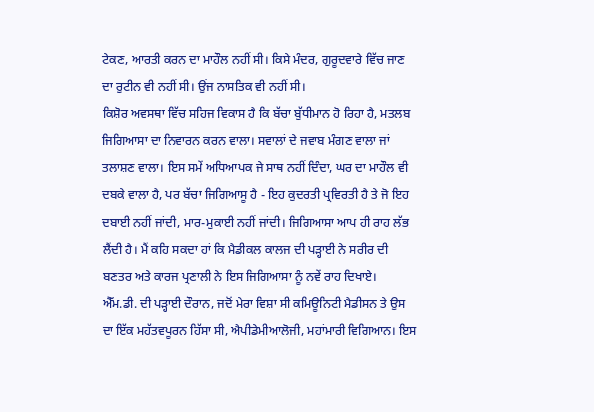ਟੇਕਣ, ਆਰਤੀ ਕਰਨ ਦਾ ਮਾਹੌਲ ਨਹੀਂ ਸੀ। ਕਿਸੇ ਮੰਦਰ, ਗੁਰੂਦਵਾਰੇ ਵਿੱਚ ਜਾਣ ਦਾ ਰੁਟੀਨ ਵੀ ਨਹੀਂ ਸੀ। ਉਂਜ ਨਾਸਤਿਕ ਵੀ ਨਹੀਂ ਸੀ।
ਕਿਸ਼ੋਰ ਅਵਸਥਾ ਵਿੱਚ ਸਹਿਜ ਵਿਕਾਸ ਹੈ ਕਿ ਬੱਚਾ ਬੁੱਧੀਮਾਨ ਹੋ ਰਿਹਾ ਹੈ, ਮਤਲਬ ਜਿਗਿਆਸਾ ਦਾ ਨਿਵਾਰਨ ਕਰਨ ਵਾਲਾ। ਸਵਾਲਾਂ ਦੇ ਜਵਾਬ ਮੰਗਣ ਵਾਲਾ ਜਾਂ ਤਲਾਸ਼ਣ ਵਾਲਾ। ਇਸ ਸਮੇਂ ਅਧਿਆਪਕ ਜੇ ਸਾਥ ਨਹੀਂ ਦਿੰਦਾ, ਘਰ ਦਾ ਮਾਹੌਲ ਵੀ ਦਬਕੇ ਵਾਲਾ ਹੈ, ਪਰ ਬੱਚਾ ਜਿਗਿਆਸੂ ਹੈ - ਇਹ ਕੁਦਰਤੀ ਪ੍ਰਵਿਰਤੀ ਹੈ ਤੇ ਜੋ ਇਹ ਦਬਾਈ ਨਹੀਂ ਜਾਂਦੀ, ਮਾਰ-ਮੁਕਾਈ ਨਹੀਂ ਜਾਂਦੀ। ਜਿਗਿਆਸਾ ਆਪ ਹੀ ਰਾਹ ਲੱਭ ਲੈਂਦੀ ਹੈ। ਮੈਂ ਕਹਿ ਸਕਦਾ ਹਾਂ ਕਿ ਮੈਡੀਕਲ ਕਾਲਜ ਦੀ ਪੜ੍ਹਾਈ ਨੇ ਸਰੀਰ ਦੀ ਬਣਤਰ ਅਤੇ ਕਾਰਜ ਪ੍ਰਣਾਲੀ ਨੇ ਇਸ ਜਿਗਿਆਸਾ ਨੂੰ ਨਵੇਂ ਰਾਹ ਦਿਖਾਏ।
ਐੱਮ.ਡੀ. ਦੀ ਪੜ੍ਹਾਈ ਦੌਰਾਨ, ਜਦੋਂ ਮੇਰਾ ਵਿਸ਼ਾ ਸੀ ਕਮਿਊਨਿਟੀ ਮੈਡੀਸਨ ਤੇ ਉਸ ਦਾ ਇੱਕ ਮਹੱਤਵਪੂਰਨ ਹਿੱਸਾ ਸੀ, ਐਪੀਡੇਮੀਆਲੋਜੀ, ਮਹਾਂਮਾਰੀ ਵਿਗਿਆਨ। ਇਸ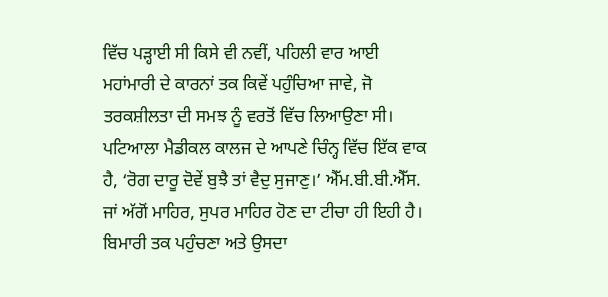ਵਿੱਚ ਪੜ੍ਹਾਈ ਸੀ ਕਿਸੇ ਵੀ ਨਵੀਂ, ਪਹਿਲੀ ਵਾਰ ਆਈ ਮਹਾਂਮਾਰੀ ਦੇ ਕਾਰਨਾਂ ਤਕ ਕਿਵੇਂ ਪਹੁੰਚਿਆ ਜਾਵੇ, ਜੋ ਤਰਕਸ਼ੀਲਤਾ ਦੀ ਸਮਝ ਨੂੰ ਵਰਤੋਂ ਵਿੱਚ ਲਿਆਉਣਾ ਸੀ।
ਪਟਿਆਲਾ ਮੈਡੀਕਲ ਕਾਲਜ ਦੇ ਆਪਣੇ ਚਿੰਨ੍ਹ ਵਿੱਚ ਇੱਕ ਵਾਕ ਹੈ, ‘ਰੋਗ ਦਾਰੂ ਦੋਵੇਂ ਬੁਝੈ ਤਾਂ ਵੈਦੁ ਸੁਜਾਣੁ।’ ਐੱਮ.ਬੀ.ਬੀ.ਐੱਸ. ਜਾਂ ਅੱਗੋਂ ਮਾਹਿਰ, ਸੁਪਰ ਮਾਹਿਰ ਹੋਣ ਦਾ ਟੀਚਾ ਹੀ ਇਹੀ ਹੈ। ਬਿਮਾਰੀ ਤਕ ਪਹੁੰਚਣਾ ਅਤੇ ਉਸਦਾ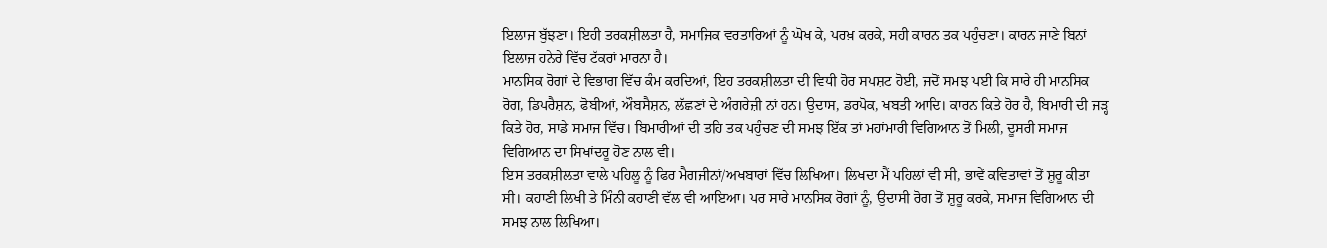ਇਲਾਜ ਬੁੱਝਣਾ। ਇਹੀ ਤਰਕਸ਼ੀਲਤਾ ਹੈ, ਸਮਾਜਿਕ ਵਰਤਾਰਿਆਂ ਨੂੰ ਘੋਖ ਕੇ, ਪਰਖ਼ ਕਰਕੇ, ਸਹੀ ਕਾਰਨ ਤਕ ਪਹੁੰਚਣਾ। ਕਾਰਨ ਜਾਣੇ ਬਿਨਾਂ ਇਲਾਜ ਹਨੇਰੇ ਵਿੱਚ ਟੱਕਰਾਂ ਮਾਰਨਾ ਹੈ।
ਮਾਨਸਿਕ ਰੋਗਾਂ ਦੇ ਵਿਭਾਗ ਵਿੱਚ ਕੰਮ ਕਰਦਿਆਂ, ਇਹ ਤਰਕਸ਼ੀਲਤਾ ਦੀ ਵਿਧੀ ਹੋਰ ਸਪਸ਼ਟ ਹੋਈ, ਜਦੋਂ ਸਮਝ ਪਈ ਕਿ ਸਾਰੇ ਹੀ ਮਾਨਸਿਕ ਰੋਗ, ਡਿਪਰੈਸ਼ਨ, ਫੋਬੀਆਂ, ਔਬਸੈਸ਼ਨ, ਲੱਛਣਾਂ ਦੇ ਅੰਗਰੇਜ਼ੀ ਨਾਂ ਹਨ। ਉਦਾਸ, ਡਰਪੋਕ, ਖਬਤੀ ਆਦਿ। ਕਾਰਨ ਕਿਤੇ ਹੋਰ ਹੈ, ਬਿਮਾਰੀ ਦੀ ਜੜ੍ਹ ਕਿਤੇ ਹੋਰ, ਸਾਡੇ ਸਮਾਜ ਵਿੱਚ। ਬਿਮਾਰੀਆਂ ਦੀ ਤਹਿ ਤਕ ਪਹੁੰਚਣ ਦੀ ਸਮਝ ਇੱਕ ਤਾਂ ਮਹਾਂਮਾਰੀ ਵਿਗਿਆਨ ਤੋਂ ਮਿਲੀ, ਦੂਸਰੀ ਸਮਾਜ ਵਿਗਿਆਨ ਦਾ ਸਿਖਾਂਦਰੂ ਹੋਣ ਨਾਲ ਵੀ।
ਇਸ ਤਰਕਸ਼ੀਲਤਾ ਵਾਲੇ ਪਹਿਲੂ ਨੂੰ ਫਿਰ ਮੈਗਜੀਨਾਂ/ਅਖਬਾਰਾਂ ਵਿੱਚ ਲਿਖਿਆ। ਲਿਖਦਾ ਮੈਂ ਪਹਿਲਾਂ ਵੀ ਸੀ, ਭਾਵੇਂ ਕਵਿਤਾਵਾਂ ਤੋਂ ਸ਼ੁਰੂ ਕੀਤਾ ਸੀ। ਕਹਾਣੀ ਲਿਖੀ ਤੇ ਮਿੰਨੀ ਕਹਾਣੀ ਵੱਲ ਵੀ ਆਇਆ। ਪਰ ਸਾਰੇ ਮਾਨਸਿਕ ਰੋਗਾਂ ਨੂੰ, ਉਦਾਸੀ ਰੋਗ ਤੋਂ ਸ਼ੁਰੂ ਕਰਕੇ, ਸਮਾਜ ਵਿਗਿਆਨ ਦੀ ਸਮਝ ਨਾਲ ਲਿਖਿਆ।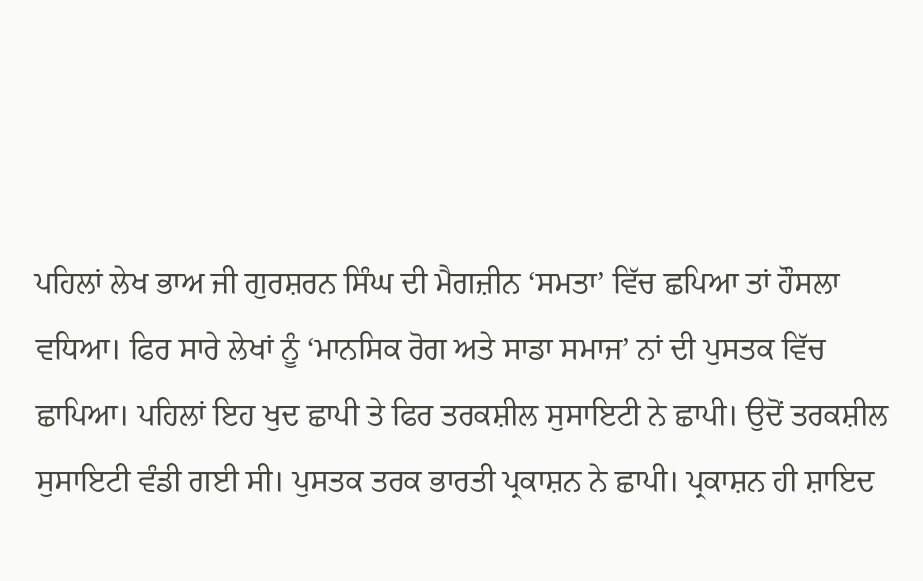ਪਹਿਲਾਂ ਲੇਖ ਭਾਅ ਜੀ ਗੁਰਸ਼ਰਨ ਸਿੰਘ ਦੀ ਮੈਗਜ਼ੀਨ ‘ਸਮਤਾ’ ਵਿੱਚ ਛਪਿਆ ਤਾਂ ਹੌਸਲਾ ਵਧਿਆ। ਫਿਰ ਸਾਰੇ ਲੇਖਾਂ ਨੂੰ ‘ਮਾਨਸਿਕ ਰੋਗ ਅਤੇ ਸਾਡਾ ਸਮਾਜ’ ਨਾਂ ਦੀ ਪੁਸਤਕ ਵਿੱਚ ਛਾਪਿਆ। ਪਹਿਲਾਂ ਇਹ ਖੁਦ ਛਾਪੀ ਤੇ ਫਿਰ ਤਰਕਸ਼ੀਲ ਸੁਸਾਇਟੀ ਨੇ ਛਾਪੀ। ਉਦੋਂ ਤਰਕਸ਼ੀਲ ਸੁਸਾਇਟੀ ਵੰਡੀ ਗਈ ਸੀ। ਪੁਸਤਕ ਤਰਕ ਭਾਰਤੀ ਪ੍ਰਕਾਸ਼ਨ ਨੇ ਛਾਪੀ। ਪ੍ਰਕਾਸ਼ਨ ਹੀ ਸ਼ਾਇਦ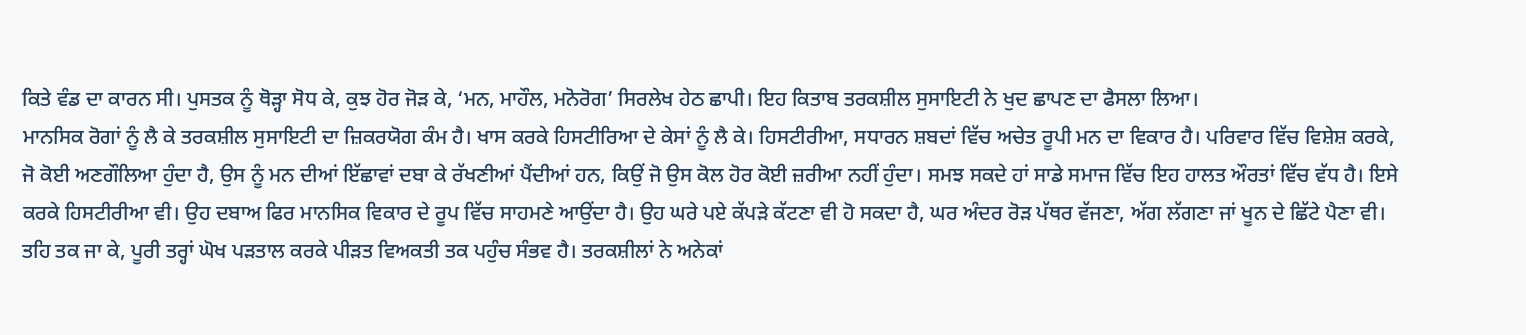ਕਿਤੇ ਵੰਡ ਦਾ ਕਾਰਨ ਸੀ। ਪੁਸਤਕ ਨੂੰ ਥੋੜ੍ਹਾ ਸੋਧ ਕੇ, ਕੁਝ ਹੋਰ ਜੋੜ ਕੇ, ‘ਮਨ, ਮਾਹੌਲ, ਮਨੋਰੋਗ’ ਸਿਰਲੇਖ ਹੇਠ ਛਾਪੀ। ਇਹ ਕਿਤਾਬ ਤਰਕਸ਼ੀਲ ਸੁਸਾਇਟੀ ਨੇ ਖੁਦ ਛਾਪਣ ਦਾ ਫੈਸਲਾ ਲਿਆ।
ਮਾਨਸਿਕ ਰੋਗਾਂ ਨੂੰ ਲੈ ਕੇ ਤਰਕਸ਼ੀਲ ਸੁਸਾਇਟੀ ਦਾ ਜ਼ਿਕਰਯੋਗ ਕੰਮ ਹੈ। ਖਾਸ ਕਰਕੇ ਹਿਸਟੀਰਿਆ ਦੇ ਕੇਸਾਂ ਨੂੰ ਲੈ ਕੇ। ਹਿਸਟੀਰੀਆ, ਸਧਾਰਨ ਸ਼ਬਦਾਂ ਵਿੱਚ ਅਚੇਤ ਰੂਪੀ ਮਨ ਦਾ ਵਿਕਾਰ ਹੈ। ਪਰਿਵਾਰ ਵਿੱਚ ਵਿਸ਼ੇਸ਼ ਕਰਕੇ, ਜੋ ਕੋਈ ਅਣਗੌਲਿਆ ਹੁੰਦਾ ਹੈ, ਉਸ ਨੂੰ ਮਨ ਦੀਆਂ ਇੱਛਾਵਾਂ ਦਬਾ ਕੇ ਰੱਖਣੀਆਂ ਪੈਂਦੀਆਂ ਹਨ, ਕਿਉਂ ਜੋ ਉਸ ਕੋਲ ਹੋਰ ਕੋਈ ਜ਼ਰੀਆ ਨਹੀਂ ਹੁੰਦਾ। ਸਮਝ ਸਕਦੇ ਹਾਂ ਸਾਡੇ ਸਮਾਜ ਵਿੱਚ ਇਹ ਹਾਲਤ ਔਰਤਾਂ ਵਿੱਚ ਵੱਧ ਹੈ। ਇਸੇ ਕਰਕੇ ਹਿਸਟੀਰੀਆ ਵੀ। ਉਹ ਦਬਾਅ ਫਿਰ ਮਾਨਸਿਕ ਵਿਕਾਰ ਦੇ ਰੂਪ ਵਿੱਚ ਸਾਹਮਣੇ ਆਉਂਦਾ ਹੈ। ਉਹ ਘਰੇ ਪਏ ਕੱਪੜੇ ਕੱਟਣਾ ਵੀ ਹੋ ਸਕਦਾ ਹੈ, ਘਰ ਅੰਦਰ ਰੋੜ ਪੱਥਰ ਵੱਜਣਾ, ਅੱਗ ਲੱਗਣਾ ਜਾਂ ਖੂਨ ਦੇ ਛਿੱਟੇ ਪੈਣਾ ਵੀ। ਤਹਿ ਤਕ ਜਾ ਕੇ, ਪੂਰੀ ਤਰ੍ਹਾਂ ਘੋਖ ਪੜਤਾਲ ਕਰਕੇ ਪੀੜਤ ਵਿਅਕਤੀ ਤਕ ਪਹੁੰਚ ਸੰਭਵ ਹੈ। ਤਰਕਸ਼ੀਲਾਂ ਨੇ ਅਨੇਕਾਂ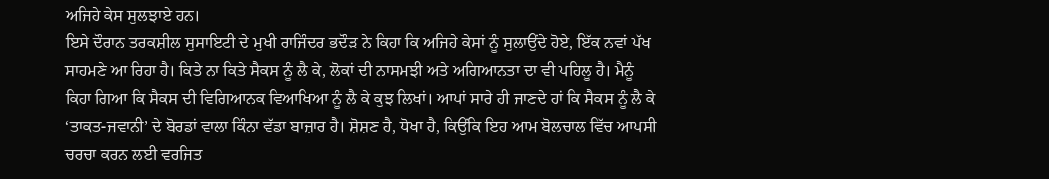ਅਜਿਹੇ ਕੇਸ ਸੁਲਝਾਏ ਹਨ।
ਇਸੇ ਦੌਰਾਨ ਤਰਕਸ਼ੀਲ ਸੁਸਾਇਟੀ ਦੇ ਮੁਖੀ ਰਾਜਿੰਦਰ ਭਦੌੜ ਨੇ ਕਿਹਾ ਕਿ ਅਜਿਹੇ ਕੇਸਾਂ ਨੂੰ ਸੁਲਾਉਂਦੇ ਹੋਏ, ਇੱਕ ਨਵਾਂ ਪੱਖ ਸਾਹਮਣੇ ਆ ਰਿਹਾ ਹੈ। ਕਿਤੇ ਨਾ ਕਿਤੇ ਸੈਕਸ ਨੂੰ ਲੈ ਕੇ, ਲੋਕਾਂ ਦੀ ਨਾਸਮਝੀ ਅਤੇ ਅਗਿਆਨਤਾ ਦਾ ਵੀ ਪਹਿਲੂ ਹੈ। ਮੈਨੂੰ ਕਿਹਾ ਗਿਆ ਕਿ ਸੈਕਸ ਦੀ ਵਿਗਿਆਨਕ ਵਿਆਖਿਆ ਨੂੰ ਲੈ ਕੇ ਕੁਝ ਲਿਖਾਂ। ਆਪਾਂ ਸਾਰੇ ਹੀ ਜਾਣਦੇ ਹਾਂ ਕਿ ਸੈਕਸ ਨੂੰ ਲੈ ਕੇ ‘ਤਾਕਤ-ਜਵਾਨੀ’ ਦੇ ਬੋਰਡਾਂ ਵਾਲਾ ਕਿੰਨਾ ਵੱਡਾ ਬਾਜ਼ਾਰ ਹੈ। ਸ਼ੋਸ਼ਣ ਹੈ, ਧੋਖਾ ਹੈ, ਕਿਉਂਕਿ ਇਹ ਆਮ ਬੋਲਚਾਲ ਵਿੱਚ ਆਪਸੀ ਚਰਚਾ ਕਰਨ ਲਈ ਵਰਜਿਤ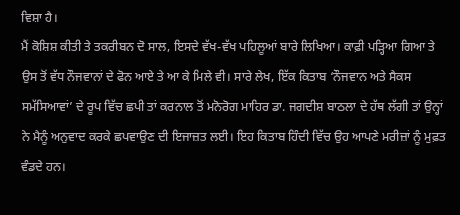ਵਿਸ਼ਾ ਹੈ।
ਮੈਂ ਕੋਸ਼ਿਸ਼ ਕੀਤੀ ਤੇ ਤਕਰੀਬਨ ਦੋ ਸਾਲ, ਇਸਦੇ ਵੱਖ-ਵੱਖ ਪਹਿਲੂਆਂ ਬਾਰੇ ਲਿਖਿਆ। ਕਾਫ਼ੀ ਪੜ੍ਹਿਆ ਗਿਆ ਤੇ ਉਸ ਤੋਂ ਵੱਧ ਨੌਜਵਾਨਾਂ ਦੇ ਫੋਨ ਆਏ ਤੇ ਆ ਕੇ ਮਿਲੇ ਵੀ। ਸਾਰੇ ਲੇਖ, ਇੱਕ ਕਿਤਾਬ ‘ਨੌਜਵਾਨ ਅਤੇ ਸੈਕਸ ਸਮੱਸਿਆਵਾਂ’ ਦੇ ਰੂਪ ਵਿੱਚ ਛਪੀ ਤਾਂ ਕਰਨਾਲ ਤੋਂ ਮਨੋਰੋਗ ਮਾਹਿਰ ਡਾ. ਜਗਦੀਸ਼ ਬਾਠਲਾ ਦੇ ਹੱਥ ਲੱਗੀ ਤਾਂ ਉਨ੍ਹਾਂ ਨੇ ਮੈਨੂੰ ਅਨੁਵਾਦ ਕਰਕੇ ਛਪਵਾਉਣ ਦੀ ਇਜਾਜ਼ਤ ਲਈ। ਇਹ ਕਿਤਾਬ ਹਿੰਦੀ ਵਿੱਚ ਉਹ ਆਪਣੇ ਮਰੀਜ਼ਾਂ ਨੂੰ ਮੁਫ਼ਤ ਵੰਡਦੇ ਹਨ।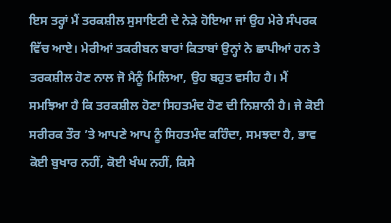ਇਸ ਤਰ੍ਹਾਂ ਮੈਂ ਤਰਕਸ਼ੀਲ ਸੁਸਾਇਟੀ ਦੇ ਨੇੜੇ ਹੋਇਆ ਜਾਂ ਉਹ ਮੇਰੇ ਸੰਪਰਕ ਵਿੱਚ ਆਏ। ਮੇਰੀਆਂ ਤਕਰੀਬਨ ਬਾਰਾਂ ਕਿਤਾਬਾਂ ਉਨ੍ਹਾਂ ਨੇ ਛਾਪੀਆਂ ਹਨ ਤੇ ਤਰਕਸ਼ੀਲ ਹੋਣ ਨਾਲ ਜੋ ਮੈਨੂੰ ਮਿਲਿਆ, ਉਹ ਬਹੁਤ ਵਸੀਹ ਹੈ। ਮੈਂ ਸਮਝਿਆ ਹੈ ਕਿ ਤਰਕਸ਼ੀਲ ਹੋਣਾ ਸਿਹਤਮੰਦ ਹੋਣ ਦੀ ਨਿਸ਼ਾਨੀ ਹੈ। ਜੇ ਕੋਈ ਸਰੀਰਕ ਤੌਰ ’ਤੇ ਆਪਣੇ ਆਪ ਨੂੰ ਸਿਹਤਮੰਦ ਕਹਿੰਦਾ, ਸਮਝਦਾ ਹੈ, ਭਾਵ ਕੋਈ ਬੁਖਾਰ ਨਹੀਂ, ਕੋਈ ਖੰਘ ਨਹੀਂ, ਕਿਸੇ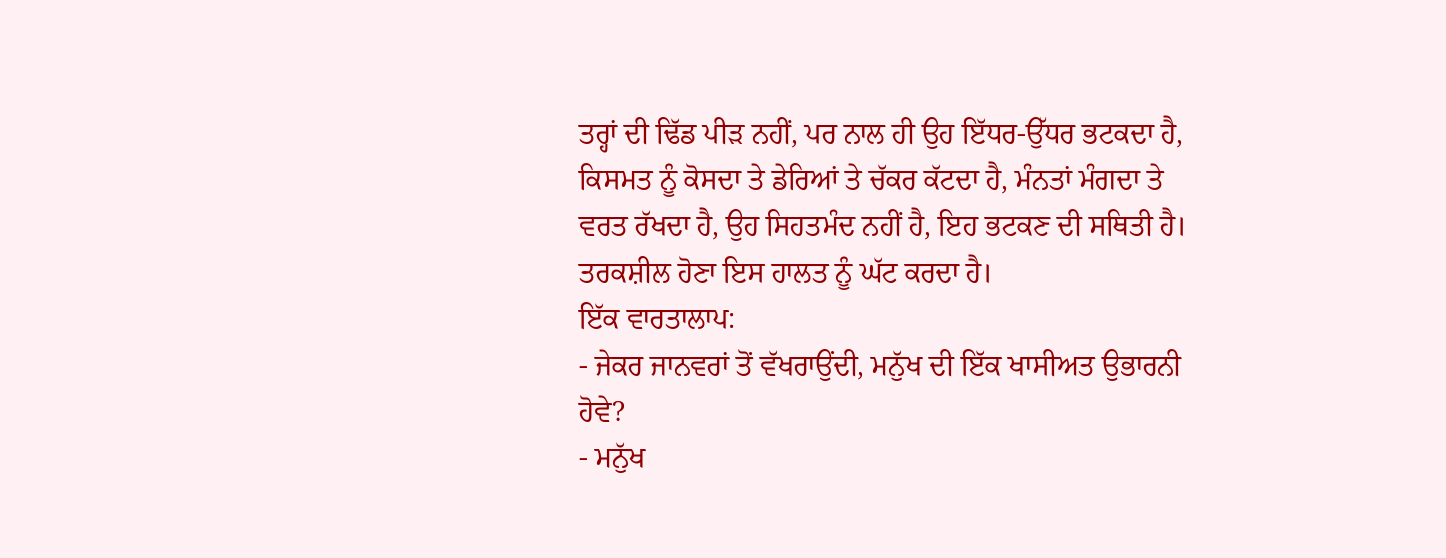ਤਰ੍ਹਾਂ ਦੀ ਢਿੱਡ ਪੀੜ ਨਹੀਂ, ਪਰ ਨਾਲ ਹੀ ਉਹ ਇੱਧਰ-ਉੱਧਰ ਭਟਕਦਾ ਹੈ, ਕਿਸਮਤ ਨੂੰ ਕੋਸਦਾ ਤੇ ਡੇਰਿਆਂ ਤੇ ਚੱਕਰ ਕੱਟਦਾ ਹੈ, ਮੰਨਤਾਂ ਮੰਗਦਾ ਤੇ ਵਰਤ ਰੱਖਦਾ ਹੈ, ਉਹ ਸਿਹਤਮੰਦ ਨਹੀਂ ਹੈ, ਇਹ ਭਟਕਣ ਦੀ ਸਥਿਤੀ ਹੈ। ਤਰਕਸ਼ੀਲ ਹੋਣਾ ਇਸ ਹਾਲਤ ਨੂੰ ਘੱਟ ਕਰਦਾ ਹੈ।
ਇੱਕ ਵਾਰਤਾਲਾਪ:
- ਜੇਕਰ ਜਾਨਵਰਾਂ ਤੋਂ ਵੱਖਰਾਉਂਦੀ, ਮਨੁੱਖ ਦੀ ਇੱਕ ਖਾਸੀਅਤ ਉਭਾਰਨੀ ਹੋਵੇ?
- ਮਨੁੱਖ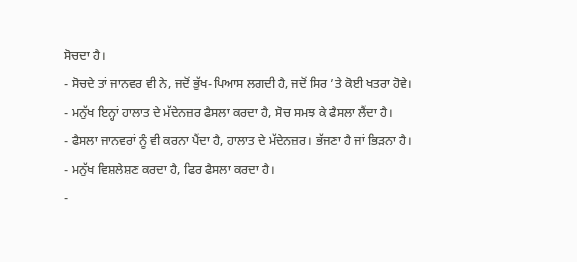ਸੋਚਦਾ ਹੈ।
- ਸੋਚਦੇ ਤਾਂ ਜਾਨਵਰ ਵੀ ਨੇ, ਜਦੋਂ ਭੁੱਖ-ਪਿਆਸ ਲਗਦੀ ਹੈ, ਜਦੋਂ ਸਿਰ ’ਤੇ ਕੋਈ ਖਤਰਾ ਹੋਵੇ।
- ਮਨੁੱਖ ਇਨ੍ਹਾਂ ਹਾਲਾਤ ਦੇ ਮੱਦੇਨਜ਼ਰ ਫੈਸਲਾ ਕਰਦਾ ਹੈ, ਸੋਚ ਸਮਝ ਕੇ ਫੈਸਲਾ ਲੈਂਦਾ ਹੈ।
- ਫੈਸਲਾ ਜਾਨਵਰਾਂ ਨੂੰ ਵੀ ਕਰਨਾ ਪੈਂਦਾ ਹੈ, ਹਾਲਾਤ ਦੇ ਮੱਦੇਨਜ਼ਰ। ਭੱਜਣਾ ਹੈ ਜਾਂ ਭਿੜਨਾ ਹੈ।
- ਮਨੁੱਖ ਵਿਸ਼ਲੇਸ਼ਣ ਕਰਦਾ ਹੈ, ਫਿਰ ਫੈਸਲਾ ਕਰਦਾ ਹੈ।
-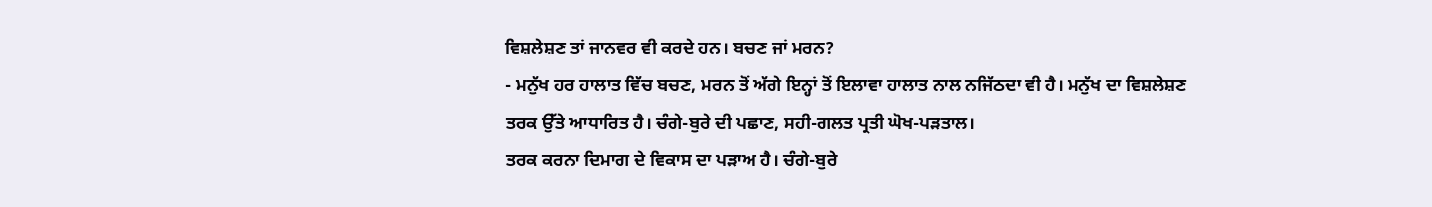ਵਿਸ਼ਲੇਸ਼ਣ ਤਾਂ ਜਾਨਵਰ ਵੀ ਕਰਦੇ ਹਨ। ਬਚਣ ਜਾਂ ਮਰਨ?
- ਮਨੁੱਖ ਹਰ ਹਾਲਾਤ ਵਿੱਚ ਬਚਣ, ਮਰਨ ਤੋਂ ਅੱਗੇ ਇਨ੍ਹਾਂ ਤੋਂ ਇਲਾਵਾ ਹਾਲਾਤ ਨਾਲ ਨਜਿੱਠਦਾ ਵੀ ਹੈ। ਮਨੁੱਖ ਦਾ ਵਿਸ਼ਲੇਸ਼ਣ ਤਰਕ ਉੱਤੇ ਆਧਾਰਿਤ ਹੈ। ਚੰਗੇ-ਬੁਰੇ ਦੀ ਪਛਾਣ, ਸਹੀ-ਗਲਤ ਪ੍ਰਤੀ ਘੋਖ-ਪੜਤਾਲ।
ਤਰਕ ਕਰਨਾ ਦਿਮਾਗ ਦੇ ਵਿਕਾਸ ਦਾ ਪੜਾਅ ਹੈ। ਚੰਗੇ-ਬੁਰੇ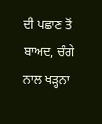ਦੀ ਪਛਾਣ ਤੋਂ ਬਾਅਦ, ਚੰਗੇ ਨਾਲ ਖੜ੍ਹਨਾ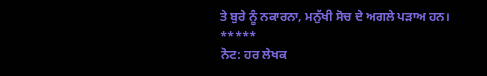ਤੇ ਬੁਰੇ ਨੂੰ ਨਕਾਰਨਾ, ਮਨੁੱਖੀ ਸੋਚ ਦੇ ਅਗਲੇ ਪੜਾਅ ਹਨ।
*****
ਨੋਟ: ਹਰ ਲੇਖਕ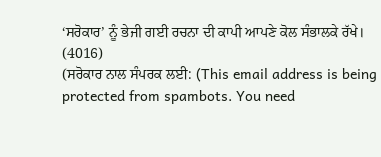‘ਸਰੋਕਾਰ’ ਨੂੰ ਭੇਜੀ ਗਈ ਰਚਨਾ ਦੀ ਕਾਪੀ ਆਪਣੇ ਕੋਲ ਸੰਭਾਲਕੇ ਰੱਖੇ।
(4016)
(ਸਰੋਕਾਰ ਨਾਲ ਸੰਪਰਕ ਲਈ: (This email address is being protected from spambots. You need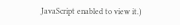JavaScript enabled to view it.)